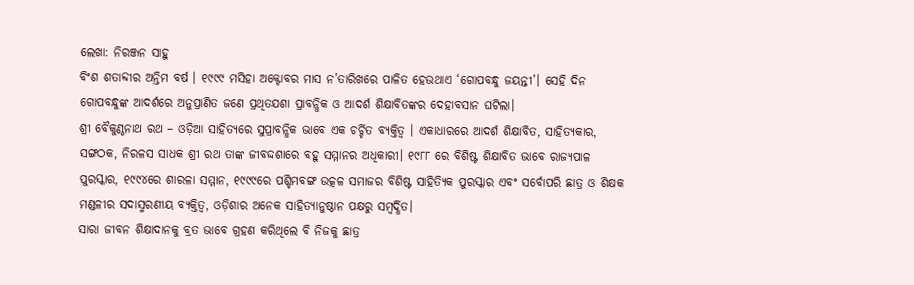ଲେଖା: ନିରଞ୍ଜନ ସାହୁ
ବିଂଶ ଶତାବ୍ଦୀର ଅନ୍ତିମ ବର୍ଷ । ୧୯୯୯ ମସିହା ଅକ୍ଟୋବର ମାସ ନ’ତାରିଖରେ ପାଳିତ ହେଉଥାଏ ‘ଗୋପବନ୍ଧୁ ଜୟନ୍ତୀ’। ସେହି ଦିନ ଗୋପବନ୍ଧୁଙ୍କ ଆଦର୍ଶରେ ଅନୁପ୍ରାଣିତ ଜଣେ ପ୍ରଥିତଯଶା ପ୍ରାବନ୍ଧିକ ଓ ଆଦର୍ଶ ଶିକ୍ଷାବିତଙ୍କର ଦେହାବସାନ ଘଟିଲା।
ଶ୍ରୀ ବୈକୁଣ୍ଠନାଥ ରଥ – ଓଡ଼ିଆ ସାହିତ୍ୟରେ ସୁପ୍ରାବନ୍ଧିକ ଭାବେ ଏକ ଚର୍ଚ୍ଚିତ ବ୍ୟକ୍ତିତ୍ଵ । ଏକାଧାରରେ ଆଦର୍ଶ ଶିକ୍ଷାବିତ, ସାହିତ୍ୟକାର, ସଙ୍ଗଠକ, ନିରଳସ ସାଧକ ଶ୍ରୀ ରଥ ତାଙ୍କ ଜୀବଦ୍ଦଶାରେ ବହୁ ସମ୍ମାନର ଅଧିକାରୀ। ୧୯୮୮ ରେ ବିଶିଷ୍ଟ ଶିକ୍ଷାବିତ ଭାବେ ରାଜ୍ୟପାଳ ପୁରସ୍କାର, ୧୯୯୪ରେ ଶାରଳା ସମ୍ମାନ, ୧୯୯୯ରେ ପଶ୍ଚିମବଙ୍ଗ ଉତ୍କଳ ସମାଜର ବିଶିଷ୍ଟ ସାହିତ୍ୟିକ ପୁରସ୍କାର ଏବଂ ସର୍ବୋପରି ଛାତ୍ର ଓ ଶିକ୍ଷକ ମଣ୍ଡଳୀର ସଦାସ୍ମରଣୀୟ ବ୍ୟକ୍ତିତ୍ଵ, ଓଡ଼ିଶାର ଅନେକ ସାହିତ୍ୟାନୁଷ୍ଠାନ ପକ୍ଷରୁ ସମ୍ବର୍ଦ୍ଧିତ।
ସାରା ଜୀବନ ଶିକ୍ଷାଦାନକୁ ବ୍ରତ ଭାବେ ଗ୍ରହଣ କରିଥିଲେ ବି ନିଜକୁ ଛାତ୍ର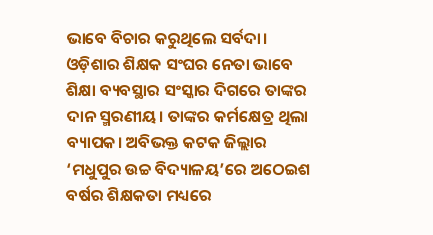ଭାବେ ବିଚାର କରୁଥିଲେ ସର୍ବଦା। ଓଡ଼ିଶାର ଶିକ୍ଷକ ସଂଘର ନେତା ଭାବେ ଶିକ୍ଷା ବ୍ୟବସ୍ଥାର ସଂସ୍କାର ଦିଗରେ ତାଙ୍କର ଦାନ ସ୍ମରଣୀୟ। ତାଙ୍କର କର୍ମକ୍ଷେତ୍ର ଥିଲା ବ୍ୟାପକ। ଅବିଭକ୍ତ କଟକ ଜିଲ୍ଲାର ‘ମଧୁପୁର ଉଚ୍ଚ ବିଦ୍ୟାଳୟ’ରେ ଅଠେଇଶ ବର୍ଷର ଶିକ୍ଷକତା ମଧ୍ୟରେ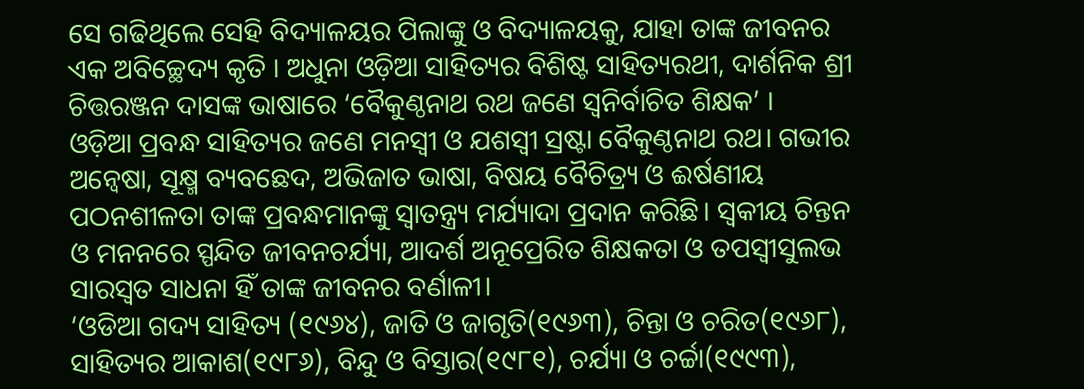ସେ ଗଢିଥିଲେ ସେହି ବିଦ୍ୟାଳୟର ପିଲାଙ୍କୁ ଓ ବିଦ୍ୟାଳୟକୁ, ଯାହା ତାଙ୍କ ଜୀବନର ଏକ ଅବିଚ୍ଛେଦ୍ୟ କୃତି । ଅଧୁନା ଓଡ଼ିଆ ସାହିତ୍ୟର ବିଶିଷ୍ଟ ସାହିତ୍ୟରଥୀ, ଦାର୍ଶନିକ ଶ୍ରୀ ଚିତ୍ତରଞ୍ଜନ ଦାସଙ୍କ ଭାଷାରେ ‘ବୈକୁଣ୍ଠନାଥ ରଥ ଜଣେ ସ୍ଵନିର୍ବାଚିତ ଶିକ୍ଷକ’ ।
ଓଡ଼ିଆ ପ୍ରବନ୍ଧ ସାହିତ୍ୟର ଜଣେ ମନସ୍ଵୀ ଓ ଯଶସ୍ଵୀ ସ୍ରଷ୍ଟା ବୈକୁଣ୍ଠନାଥ ରଥ। ଗଭୀର ଅନ୍ଵେଷା, ସୂକ୍ଷ୍ମ ବ୍ୟବଛେଦ, ଅଭିଜାତ ଭାଷା, ବିଷୟ ବୈଚିତ୍ର୍ୟ ଓ ଈର୍ଷଣୀୟ ପଠନଶୀଳତା ତାଙ୍କ ପ୍ରବନ୍ଧମାନଙ୍କୁ ସ୍ଵାତନ୍ତ୍ର୍ୟ ମର୍ଯ୍ୟାଦା ପ୍ରଦାନ କରିଛି। ସ୍ଵକୀୟ ଚିନ୍ତନ ଓ ମନନରେ ସ୍ପନ୍ଦିତ ଜୀବନଚର୍ଯ୍ୟା, ଆଦର୍ଶ ଅନୂପ୍ରେରିତ ଶିକ୍ଷକତା ଓ ତପସ୍ଵୀସୁଲଭ ସାରସ୍ଵତ ସାଧନା ହିଁ ତାଙ୍କ ଜୀବନର ବର୍ଣାଳୀ।
‘ଓଡିଆ ଗଦ୍ୟ ସାହିତ୍ୟ (୧୯୬୪), ଜାତି ଓ ଜାଗୃତି(୧୯୬୩), ଚିନ୍ତା ଓ ଚରିତ(୧୯୬୮), ସାହିତ୍ୟର ଆକାଶ(୧୯୮୬), ବିନ୍ଦୁ ଓ ବିସ୍ତାର(୧୯୮୧), ଚର୍ଯ୍ୟା ଓ ଚର୍ଚ୍ଚା(୧୯୯୩),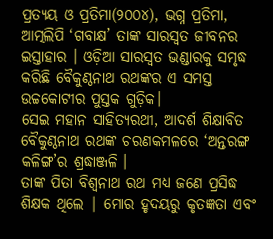ପ୍ରତ୍ୟୟ ଓ ପ୍ରତିମା(୨୦୦୪), ଭଗ୍ନ ପ୍ରତିମା, ଆତ୍ମଲିପି ‘ଗବାକ୍ଷ’ ତାଙ୍କ ସାରସ୍ଵତ ଜୀବନର ଇସ୍ତାହାର । ଓଡ଼ିଆ ସାରସ୍ଵତ ଭଣ୍ଡାରକୁ ସମୃଦ୍ଧ କରିଛି ବୈକୁଣ୍ଠନାଥ ରଥଙ୍କର ଏ ସମସ୍ତ ଉଚ୍ଚକୋଟୀର ପୁସ୍ତକ ଗୁଡ଼ିକ।
ସେଇ ମହାନ ସାହିତ୍ୟରଥୀ, ଆଦର୍ଶ ଶିକ୍ଷାବିତ ବୈକୁଣ୍ଠନାଥ ରଥଙ୍କ ଚରଣକମଳରେ ‘ଅନ୍ତରଙ୍ଗ କଳିଙ୍ଗ’ର ଶ୍ରଦ୍ଧାଞ୍ଜଳି ।
ତାଙ୍କ ପିତା ବିଶ୍ୱନାଥ ରଥ ମଧ୍ୟ ଜଣେ ପ୍ରସିଦ୍ଧ ଶିକ୍ଷକ ଥିଲେ | ମୋର ହୃଦୟରୁ କୃତଜ୍ଞତା ଏବଂ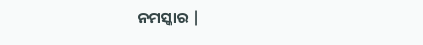ନମସ୍କାର |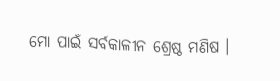ମୋ ପାଇଁ ସର୍ବକାଳୀନ ଶ୍ରେଷ୍ଠ ମଣିଷ ।